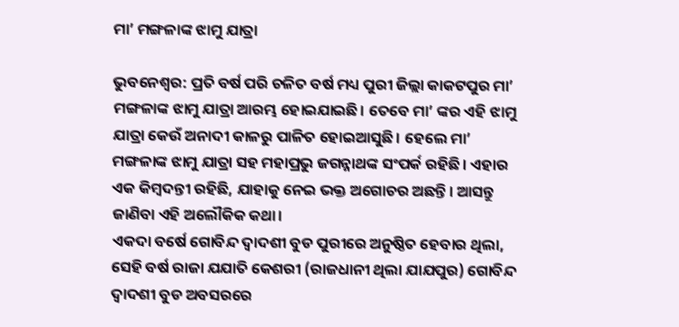ମା’ ମଙ୍ଗଳାଙ୍କ ଝାମୁ ଯାତ୍ରା

ଭୁବନେଶ୍ବର: ପ୍ରତି ବର୍ଷ ପରି ଚଳିତ ବର୍ଷ ମଧ୍ୟ ପୁରୀ ଜିଲ୍ଲା କାକଟପୁର ମା’ ମଙ୍ଗଳାଙ୍କ ଝାମୁ ଯାତ୍ରା ଆରମ୍ଭ ହୋଇଯାଇଛି। ତେବେ ମା’ ଙ୍କର ଏହି ଝାମୁ ଯାତ୍ରା କେଉଁ ଅନାଦୀ କାଳରୁ ପାଳିତ ହୋଇଆସୁଛି। ହେଲେ ମା’ ମଙ୍ଗଳାଙ୍କ ଝାମୁ ଯାତ୍ରା ସହ ମହାପ୍ରଭୁ ଜଗନ୍ନାଥଙ୍କ ସଂପର୍କ ରହିଛି। ଏହାର ଏକ କିମ୍ବଦନ୍ତୀ ରହିଛି, ଯାହାକୁ ନେଇ ଭକ୍ତ ଅଗୋଚର ଅଛନ୍ତି। ଆସନ୍ତୁ ଜାଣିବା ଏହି ଅଲୌକିକ କଥା।
ଏକଦା ବର୍ଷେ ଗୋବିନ୍ଦ ଦ୍ଵାଦଶୀ ବୁଡ ପୁରୀରେ ଅନୁଷ୍ଠିତ ହେବାର ଥିଲା, ସେହି ବର୍ଷ ରାଜା ଯଯାତି କେଶରୀ (ରାଜଧାନୀ ଥିଲା ଯାଯପୁର) ଗୋବିନ୍ଦ ଦ୍ଵାଦଶୀ ବୁଡ ଅବସରରେ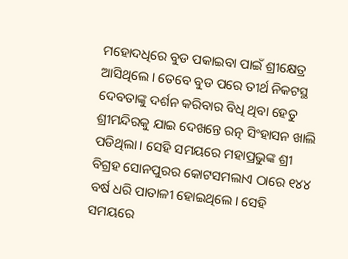ମହୋଦଧିରେ ବୁଡ ପକାଇବା ପାଇଁ ଶ୍ରୀକ୍ଷେତ୍ର ଆସିଥିଲେ। ତେବେ ବୁଡ ପରେ ତୀର୍ଥ ନିକଟସ୍ଥ ଦେବତାଙ୍କୁ ଦର୍ଶନ କରିବାର ବିଧି ଥିବା ହେତୁ ଶ୍ରୀମନ୍ଦିରକୁ ଯାଇ ଦେଖନ୍ତେ ରତ୍ନ ସିଂହାସନ ଖାଲି ପଡିଥିଲା। ସେହି ସମୟରେ ମହାପ୍ରଭୁଙ୍କ ଶ୍ରୀ ବିଗ୍ରହ ସୋନପୁରର କୋଟସମଲାଏ ଠାରେ ୧୪୪ ବର୍ଷ ଧରି ପାତାଳୀ ହୋଇଥିଲେ। ସେହି ସମୟରେ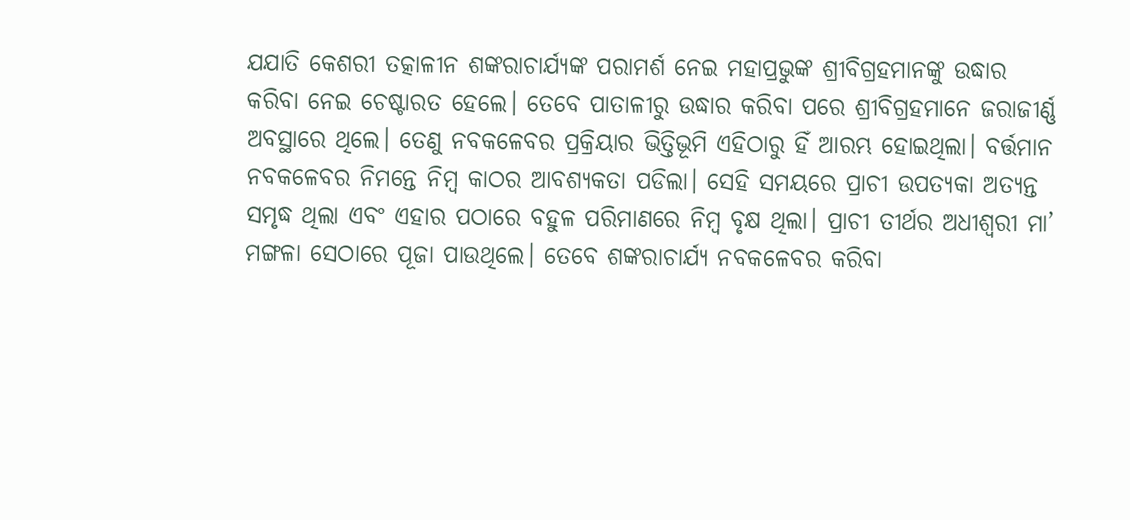ଯଯାତି କେଶରୀ ତତ୍କାଳୀନ ଶଙ୍କରାଚାର୍ଯ୍ୟଙ୍କ ପରାମର୍ଶ ନେଇ ମହାପ୍ରଭୁଙ୍କ ଶ୍ରୀବିଗ୍ରହମାନଙ୍କୁ ଉଦ୍ଧାର କରିବା ନେଇ ଚେଷ୍ଟାରତ ହେଲେ। ତେବେ ପାତାଳୀରୁ ଉଦ୍ଧାର କରିବା ପରେ ଶ୍ରୀବିଗ୍ରହମାନେ ଜରାଜୀର୍ଣ୍ଣ ଅବସ୍ଥାରେ ଥିଲେ। ତେଣୁ ନବକଳେବର ପ୍ରକ୍ରିୟାର ଭିତ୍ତିଭୂମି ଏହିଠାରୁ ହିଁ ଆରମ୍ଭ ହୋଇଥିଲା। ବର୍ତ୍ତମାନ ନବକଳେବର ନିମନ୍ତେ ନିମ୍ବ କାଠର ଆବଶ୍ୟକତା ପଡିଲା। ସେହି ସମୟରେ ପ୍ରାଚୀ ଉପତ୍ୟକା ଅତ୍ୟନ୍ତ ସମୃଦ୍ଧ ଥିଲା ଏବଂ ଏହାର ପଠାରେ ବହୁଳ ପରିମାଣରେ ନିମ୍ବ ବୃକ୍ଷ ଥିଲା। ପ୍ରାଚୀ ତୀର୍ଥର ଅଧୀଶ୍ବରୀ ମା’ ମଙ୍ଗଳା ସେଠାରେ ପୂଜା ପାଉଥିଲେ। ତେବେ ଶଙ୍କରାଚାର୍ଯ୍ୟ ନବକଳେବର କରିବା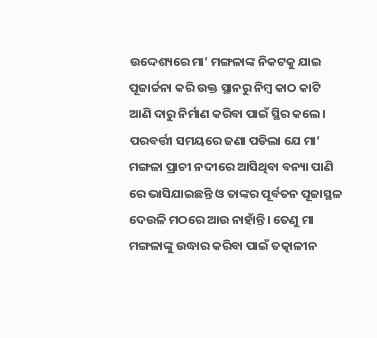ଉଦ୍ଦେଶ୍ୟରେ ମା’ ମଙ୍ଗଳାଙ୍କ ନିକଟକୁ ଯାଇ ପୂଜାର୍ଚ୍ଚନା କରି ଉକ୍ତ ସ୍ଥାନରୁ ନିମ୍ବ କାଠ କାଟି ଆଣି ଦାରୁ ନିର୍ମାଣ କରିବା ପାଇଁ ସ୍ଥିର କଲେ। ପରବର୍ତ୍ତୀ ସମୟରେ ଜଣା ପଡିଲା ଯେ ମା’ ମଙ୍ଗଳା ପ୍ରାଚୀ ନଦୀରେ ଆସିଥିବା ବନ୍ୟା ପାଣି ରେ ଭାସିଯାଇଛନ୍ତି ଓ ତାଙ୍କର ପୂର୍ବତନ ପୂଜାସ୍ଥଳ ଦେଉଳି ମଠରେ ଆଉ ନାହାଁନ୍ତି। ତେଣୁ ମା ମଙ୍ଗଳାଙ୍କୁ ଉଦ୍ଧାର କରିବା ପାଇଁ ତତ୍କାଳୀନ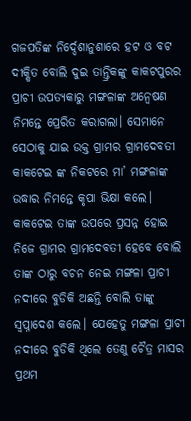ଗଜପତିଙ୍କ ନିର୍ଦ୍ଦେଶାନୁଶାରେ ହଟ ଓ ବଟ ଦୀକ୍ଷିତ ବୋଲି ଦୁଇ ତାନ୍ତ୍ରିକଙ୍କୁ କାକଟପୁରର ପ୍ରାଚୀ ଉପତ୍ୟକାରୁ ମଙ୍ଗଳାଙ୍କ ଅନ୍ୱେଷଣ ନିମନ୍ତେ ପ୍ରେରିତ କରାଗଲା। ସେମାନେ ସେଠାକୁ ଯାଇ ଉକ୍ତ ଗ୍ରାମର ଗ୍ରାମଦେବତୀ କାକଟେଇ ଙ୍କ ନିକଟରେ ମା’ ମଙ୍ଗଳାଙ୍କ ଉଦ୍ଧାର ନିମନ୍ତେ କୃପା ଭିକ୍ଷା କଲେ। କାକଟେଇ ତାଙ୍କ ଉପରେ ପ୍ରସନ୍ନ ହୋଇ ନିଜେ ଗ୍ରାମର ଗ୍ରାମଦେବତୀ ହେବେ ବୋଲି ତାଙ୍କ ଠାରୁ ବଚନ ନେଇ ମଙ୍ଗଳା ପ୍ରାଚୀ ନଦୀରେ ବୁଡିକି ଅଛନ୍ତି ବୋଲି ତାଙ୍କୁ ସ୍ୱପ୍ନାଦେଶ କଲେ। ଯେହେତୁ ମଙ୍ଗଳା ପ୍ରାଚୀ ନଦୀରେ ବୁଡିକି ଥିଲେ ତେଣୁ ଚୈତ୍ର ମାସର ପ୍ରଥମ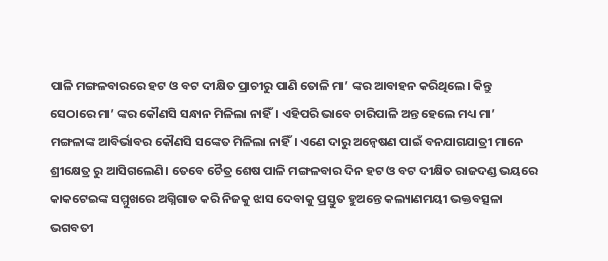ପାଳି ମଙ୍ଗଳବାରରେ ହଟ ଓ ବଟ ଦୀକ୍ଷିତ ପ୍ରାଚୀରୁ ପାଣି ତୋଳି ମା’ ଙ୍କର ଆବାହନ କରିଥିଲେ। କିନ୍ତୁ ସେଠାରେ ମା’ ଙ୍କର କୌଣସି ସନ୍ଧାନ ମିଳିଲା ନାହିଁ। ଏହିପରି ଭାବେ ଚାରିପାଳି ଅନ୍ତ ହେଲେ ମଧ୍ୟ ମା’ ମଙ୍ଗଳାଙ୍କ ଆବିର୍ଭାବର କୌଣସି ସଙ୍କେତ ମିଳିଲା ନାହିଁ। ଏଣେ ଦାରୁ ଅନ୍ୱେଷଣ ପାଇଁ ବନଯାଗଯାତ୍ରୀ ମାନେ ଶ୍ରୀକ୍ଷେତ୍ର ରୁ ଆସିଗଲେଣି। ତେବେ ଚୈତ୍ର ଶେଷ ପାଳି ମଙ୍ଗଳବାର ଦିନ ହଟ ଓ ବଟ ଦୀକ୍ଷିତ ରାଜଦଣ୍ଡ ଭୟରେ କାକଟେଇଙ୍କ ସମ୍ମୁଖରେ ଅଗ୍ନିଗାଡ କରି ନିଜକୁ ଝାସ ଦେବାକୁ ପ୍ରସ୍ତୁତ ହୁଅନ୍ତେ କଲ୍ୟାଣମୟୀ ଭକ୍ତବତ୍ସଳା ଭଗବତୀ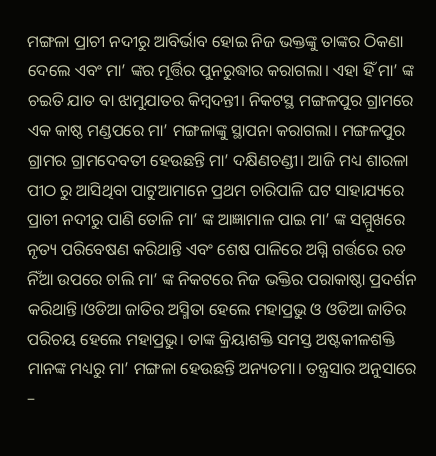ମଙ୍ଗଳା ପ୍ରାଚୀ ନଦୀରୁ ଆବିର୍ଭାବ ହୋଇ ନିଜ ଭକ୍ତଙ୍କୁ ତାଙ୍କର ଠିକଣା ଦେଲେ ଏବଂ ମା’ ଙ୍କର ମୂର୍ତ୍ତିର ପୁନରୁଦ୍ଧାର କରାଗଲା। ଏହା ହିଁ ମା’ ଙ୍କ ଚଇତି ଯାତ ବା ଝାମୁଯାତର କିମ୍ବଦନ୍ତୀ। ନିକଟସ୍ଥ ମଙ୍ଗଳପୁର ଗ୍ରାମରେ ଏକ କାଷ୍ଠ ମଣ୍ଡପରେ ମା’ ମଙ୍ଗଳାଙ୍କୁ ସ୍ଥାପନା କରାଗଲା। ମଙ୍ଗଳପୁର ଗ୍ରାମର ଗ୍ରାମଦେବତୀ ହେଉଛନ୍ତି ମା’ ଦକ୍ଷିଣଚଣ୍ଡୀ। ଆଜି ମଧ୍ୟ ଶାରଳା ପୀଠ ରୁ ଆସିଥିବା ପାଟୁଆମାନେ ପ୍ରଥମ ଚାରିପାଳି ଘଟ ସାହାଯ୍ୟରେ ପ୍ରାଚୀ ନଦୀରୁ ପାଣି ତୋଳି ମା’ ଙ୍କ ଆଜ୍ଞାମାଳ ପାଇ ମା’ ଙ୍କ ସମ୍ମୁଖରେ ନୃତ୍ୟ ପରିବେଷଣ କରିଥାନ୍ତି ଏବଂ ଶେଷ ପାଳିରେ ଅଗ୍ନି ଗର୍ତ୍ତରେ ରଡ ନିଁଆ ଉପରେ ଚାଲି ମା’ ଙ୍କ ନିକଟରେ ନିଜ ଭକ୍ତିର ପରାକାଷ୍ଠା ପ୍ରଦର୍ଶନ କରିଥାନ୍ତି।ଓଡିଆ ଜାତିର ଅସ୍ମିତା ହେଲେ ମହାପ୍ରଭୁ ଓ ଓଡିଆ ଜାତିର ପରିଚୟ ହେଲେ ମହାପ୍ରଭୁ। ତାଙ୍କ କ୍ରିୟାଶକ୍ତି ସମସ୍ତ ଅଷ୍ଟକୀଳଶକ୍ତି ମାନଙ୍କ ମଧ୍ୟରୁ ମା’ ମଙ୍ଗଳା ହେଉଛନ୍ତି ଅନ୍ୟତମା। ତନ୍ତ୍ରସାର ଅନୁସାରେ –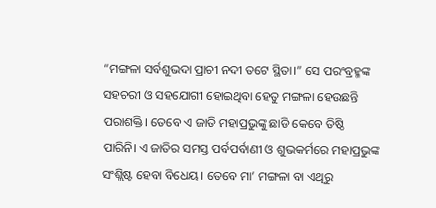“ମଙ୍ଗଳା ସର୍ବଶୁଭଦା ପ୍ରାଚୀ ନଦୀ ତଟେ ସ୍ଥିତା।” ସେ ପରଂବ୍ରହ୍ମଙ୍କ ସହଚରୀ ଓ ସହଯୋଗୀ ହୋଇଥିବା ହେତୁ ମଙ୍ଗଳା ହେଉଛନ୍ତି ପରାଶକ୍ତି। ତେବେ ଏ ଜାତି ମହାପ୍ରଭୁଙ୍କୁ ଛାଡି କେବେ ତିଷ୍ଠି ପାରିନି। ଏ ଜାତିର ସମସ୍ତ ପର୍ବପର୍ବାଣୀ ଓ ଶୁଭକର୍ମରେ ମହାପ୍ରଭୁଙ୍କ ସଂଶ୍ଲିଷ୍ଟ ହେବା ବିଧେୟ। ତେବେ ମା’ ମଙ୍ଗଳା ବା ଏଥିରୁ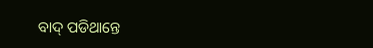ବାଦ୍ ପଡିଥାନ୍ତେ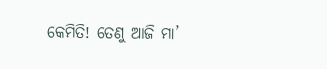କେମିତି! ତେଣୁ ଆଜି ମା’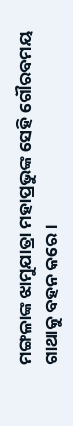ମଙ୍ଗଳାଙ୍କ ଝାମୁଯାତ୍ରା ମହାପ୍ରଭୁଙ୍କ ସେହି ଗୌରବମୟ ଗାଥାକୁ ବହନ କରେ।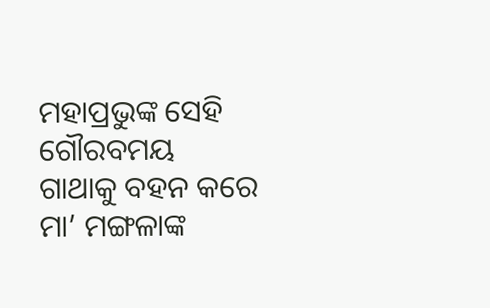ମହାପ୍ରଭୁଙ୍କ ସେହି ଗୌରବମୟ ଗାଥାକୁ ବହନ କରେ ମା’ ମଙ୍ଗଳାଙ୍କ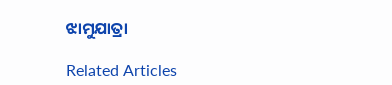ଝାମୁଯାତ୍ରା

Related Articles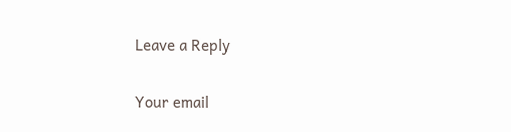Leave a Reply

Your email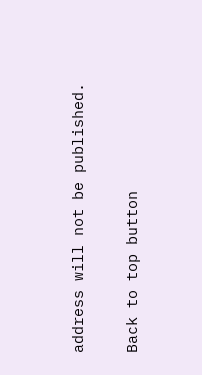address will not be published.

Back to top button